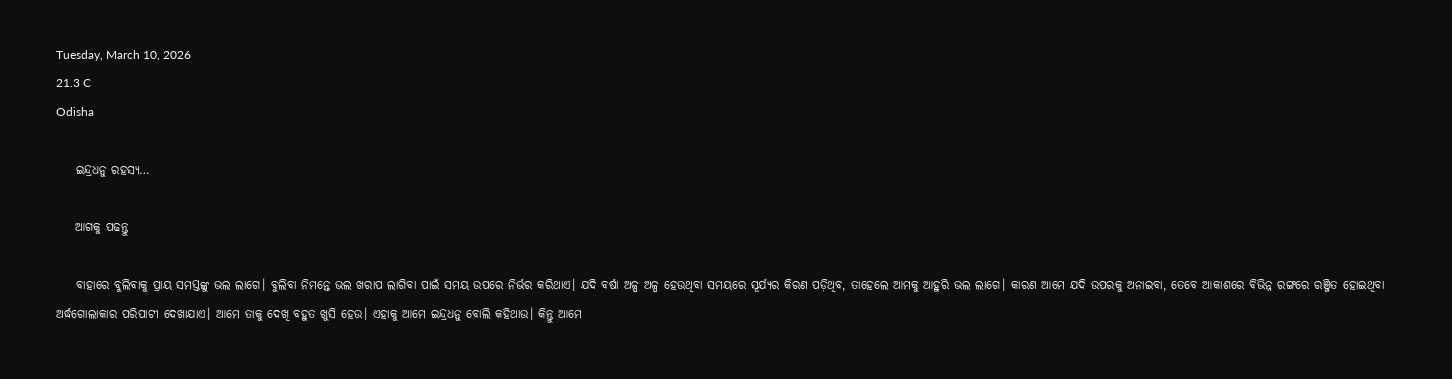Tuesday, March 10, 2026
21.3 C
Odisha

    ଇନ୍ଦ୍ରଧନୁ ରହସ୍ୟ…

    ଆଗକୁ ପଢନ୍ତୁ

    ବାହାରେ ବୁଲିବାକୁ ପ୍ରାୟ ସମସ୍ତଙ୍କୁ ଭଲ ଲାଗେ। ବୁଲିବା ନିମନ୍ତେ ଭଲ ଖରାପ ଲାଗିବା ପାଇଁ ସମୟ ଉପରେ ନିର୍ଭର କରିଥାଏ। ଯଦି ବର୍ଷା ଅଳ୍ପ ଅଳ୍ପ ହେଉଥିବା ସମୟରେ ସୂର୍ଯ୍ୟର କିରଣ ପଡ଼ିଥିବ, ତାହେଲେ ଆମକୁ ଆହୁରି ଭଲ ଲାଗେ। କାରଣ ଆମେ ଯଦି ଉପରକୁ ଅନାଇବା, ତେବେ ଆକାଶରେ ବିଭିନ୍ନ ରଙ୍ଗରେ ରଞ୍ଜିତ ହୋଇଥିବା ଅର୍ଦ୍ଧଗୋଲାକାର ପରିପାଟୀ ଦେଖାଯାଏ। ଆମେ ତାକୁ ଦେଖି ବହୁତ ଖୁସି ହେଉ। ଏହାକୁ ଆମେ ଇନ୍ଦ୍ରଧନୁ ବୋଲି କହିଥାଉ। କିନ୍ତୁ ଆମେ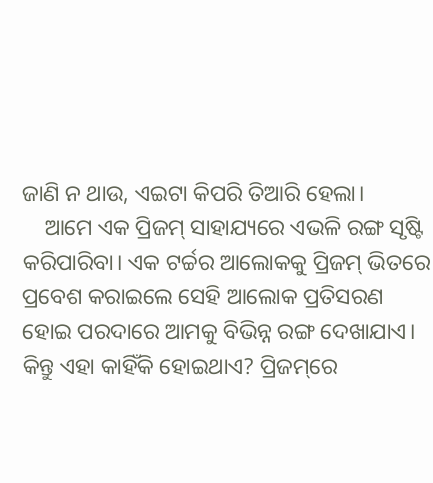ଜାଣି ନ ଥାଉ, ଏଇଟା କିପରି ତିଆରି ହେଲା।
    ଆମେ ଏକ ପ୍ରିଜମ୍‌ ସାହାଯ୍ୟରେ ଏଭଳି ରଙ୍ଗ ସୃଷ୍ଟି କରିପାରିବା। ଏକ ଟର୍ଚ୍ଚର ଆଲୋକକୁ ପ୍ରିଜମ୍‌ ଭିତରେ ପ୍ରବେଶ କରାଇଲେ ସେହି ଆଲୋକ ପ୍ରତିସରଣ ହୋଇ ପରଦାରେ ଆମକୁ ବିଭିନ୍ନ ରଙ୍ଗ ଦେଖାଯାଏ। କିନ୍ତୁ ଏହା କାହିଁକି ହୋଇଥାଏ? ପ୍ରିଜମ୍‌ରେ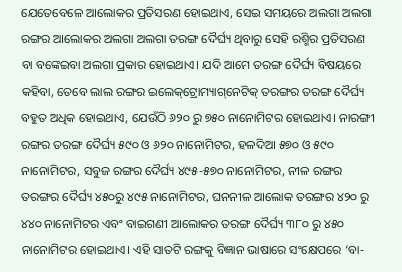ଯେତେବେଳେ ଆଲୋକର ପ୍ରତିସରଣ ହୋଇଥାଏ, ସେଇ ସମୟରେ ଅଲଗା ଅଲଗା ରଙ୍ଗର ଆଲୋକର ଅଲଗା ଅଲଗା ତରଙ୍ଗ ଦୈର୍ଘ୍ୟ ଥିବାରୁ ସେହି ରଶ୍ମିର ପ୍ରତିସରଣ ବା ବଙ୍କେଇବା ଅଲଗା ପ୍ରକାର ହୋଇଥାଏ। ଯଦି ଆମେ ତରଙ୍ଗ ଦୈର୍ଘ୍ୟ ବିଷୟରେ କହିବା, ତେବେ ଲାଲ ରଙ୍ଗର ଇଲେକ୍‌ଟ୍ରୋମ୍ୟାଗ୍‌ନେଟିକ୍‌ ତରଙ୍ଗର ତରଙ୍ଗ ଦୈର୍ଘ୍ୟ ବହୁତ ଅଧିକ ହୋଇଥାଏ, ଯେଉଁଠି ୬୨୦ ରୁ ୭୫୦ ନାନୋମିଟର ହୋଇଥାଏ। ନାରଙ୍ଗୀ ରଙ୍ଗର ତରଙ୍ଗ ଦୈର୍ଘ୍ୟ ୫୯୦ ଓ ୬୨୦ ନାନୋମିଟର, ହଳଦିଆ ୫୭୦ ଓ ୫୯୦ ନାନୋମିଟର, ସବୁଜ ରଙ୍ଗର ଦୈର୍ଘ୍ୟ ୪୯୫-୫୭୦ ନାନୋମିଟର, ନୀଳ ରଙ୍ଗର ତରଙ୍ଗର ଦୈର୍ଘ୍ୟ ୪୫୦ରୁ ୪୯୫ ନାନୋମିଟର, ଘନନୀଳ ଆଲୋକ ତରଙ୍ଗର ୪୨୦ ରୁ ୪୪୦ ନାନୋମିଟର ଏବଂ ବାଇଗଣୀ ଆଲୋକର ତରଙ୍ଗ ଦୈର୍ଘ୍ୟ ୩୮୦ ରୁ ୪୫୦ ନାନୋମିଟର ହୋଇଥାଏ। ଏହି ସାତଟି ରଙ୍ଗକୁ ବିଜ୍ଞାନ ଭାଷାରେ ସଂକ୍ଷେପରେ ‘ବା-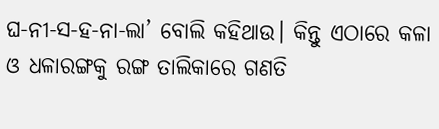ଘ-ନୀ-ସ-ହ-ନା-ଲା’ ବୋଲି କହିଥାଉ। କିନ୍ତୁ ଏଠାରେ କଳା ଓ ଧଳାରଙ୍ଗକୁ ରଙ୍ଗ ତାଲିକାରେ ଗଣତି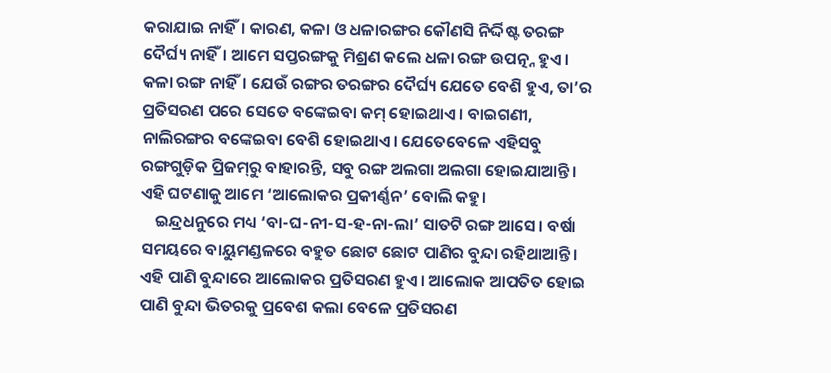କରାଯାଇ ନାହିଁ। କାରଣ, କଳା ଓ ଧଳାରଙ୍ଗର କୌଣସି ନିର୍ଦ୍ଦିଷ୍ଟ ତରଙ୍ଗ ଦୈର୍ଘ୍ୟ ନାହିଁ। ଆମେ ସପ୍ତରଙ୍ଗକୁ ମିଶ୍ରଣ କଲେ ଧଳା ରଙ୍ଗ ଉପତ୍ନ୍ନ ହୁଏ। କଳା ରଙ୍ଗ ନାହିଁ। ଯେଉଁ ରଙ୍ଗର ତରଙ୍ଗର ଦୈର୍ଘ୍ୟ ଯେତେ ବେଶି ହୁଏ, ତା’ର ପ୍ରତିସରଣ ପରେ ସେତେ ବଙ୍କେଇବା କମ୍‌ ହୋଇଥାଏ। ବାଇଗଣୀ, ନାଲିରଙ୍ଗର ବଙ୍କେଇବା ବେଶି ହୋଇଥାଏ। ଯେତେବେଳେ ଏହିସବୁ ରଙ୍ଗଗୁଡ଼ିକ ପ୍ରିଜମ୍‌ରୁ ବାହାରନ୍ତି, ସବୁ ରଙ୍ଗ ଅଲଗା ଅଲଗା ହୋଇଯାଆନ୍ତି। ଏହି ଘଟଣାକୁ ଆମେ ‘ଆଲୋକର ପ୍ରକୀର୍ଣ୍ଣନ’ ବୋଲି କହୁ।
    ଇନ୍ଦ୍ରଧନୁରେ ମଧ୍ୟ ‘ବା-ଘ-ନୀ-ସ-ହ-ନା-ଲା’ ସାତଟି ରଙ୍ଗ ଆସେ। ବର୍ଷା ସମୟରେ ବାୟୁମଣ୍ଡଳରେ ବହୁତ ଛୋଟ ଛୋଟ ପାଣିର ବୁନ୍ଦା ରହିଥାଆନ୍ତି। ଏହି ପାଣି ବୁନ୍ଦାରେ ଆଲୋକର ପ୍ରତିସରଣ ହୁଏ। ଆଲୋକ ଆପତିତ ହୋଇ ପାଣି ବୁନ୍ଦା ଭିତରକୁ ପ୍ରବେଶ କଲା ବେଳେ ପ୍ରତିସରଣ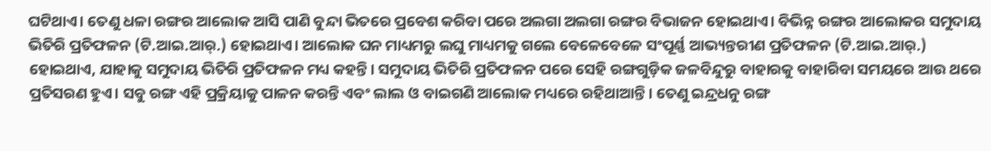ଘଟିଥାଏ। ତେଣୁ ଧଳା ରଙ୍ଗର ଆଲୋକ ଆସି ପାଣି ବୁନ୍ଦା ଭିତରେ ପ୍ରବେଶ କରିବା ପରେ ଅଲଗା ଅଲଗା ରଙ୍ଗର ବିଭାଜନ ହୋଇଥାଏ। ବିଭିନ୍ନ ରଙ୍ଗର ଆଲୋକର ସମୁଦାୟ ଭିତିରି ପ୍ରତିଫଳନ (ଟି.ଆଇ.ଆର୍‌.) ହୋଇଥାଏ। ଆଲୋକ ଘନ ମାଧ୍ୟମରୁ ଲଘୁ ମାଧ୍ୟମକୁ ଗଲେ ବେଳେବେଳେ ସଂପୂର୍ଣ୍ଣ ଆଭ୍ୟନ୍ତରୀଣ ପ୍ରତିଫଳନ (ଟି.ଆଇ.ଆର୍‌.) ହୋଇଥାଏ, ଯାହାକୁ ସମୁଦାୟ ଭିତିରି ପ୍ରତିଫଳନ ମଧ୍ୟ କହନ୍ତି। ସମୁଦାୟ ଭିତିରି ପ୍ରତିଫଳନ ପରେ ସେହି ରଙ୍ଗଗୁଡ଼ିକ ଜଳବିନ୍ଦୁରୁ ବାହାରକୁ ବାହାରିବା ସମୟରେ ଆଉ ଥରେ ପ୍ରତିସରଣ ହୁଏ। ସବୁ ରଙ୍ଗ ଏହି ପ୍ରକ୍ରିୟାକୁ ପାଳନ କରନ୍ତି ଏବଂ ଲାଲ ଓ ବାଇଗଣି ଆଲୋକ ମଧ୍ୟରେ ରହିଥାଆନ୍ତି। ତେଣୁ ଇନ୍ଦ୍ରଧନୁ ରଙ୍ଗ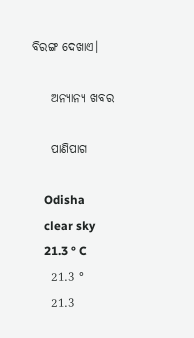ବିରଙ୍ଗ ଦେଖାଏ।

    ଅନ୍ୟାନ୍ୟ ଖବର

    ପାଣିପାଗ

    Odisha
    clear sky
    21.3 ° C
    21.3 °
    21.3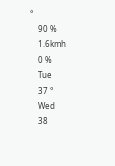°
    90 %
    1.6kmh
    0 %
    Tue
    37 °
    Wed
    38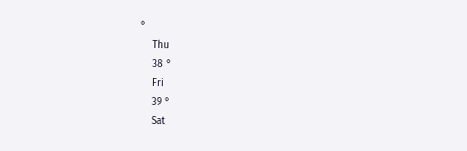°
    Thu
    38 °
    Fri
    39 °
    Sat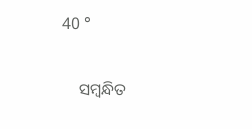40 °

    ସମ୍ବନ୍ଧିତ